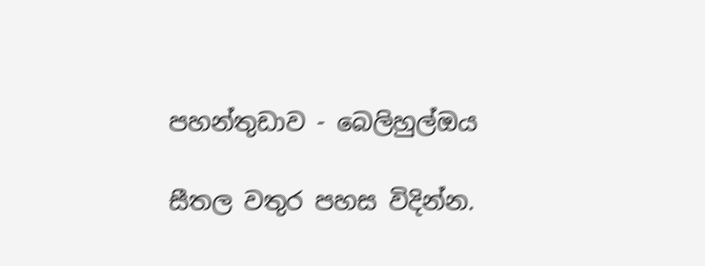පහන්තුඩාව - බෙලිහුල්ඔය

සීතල වතුර පහස විදින්න.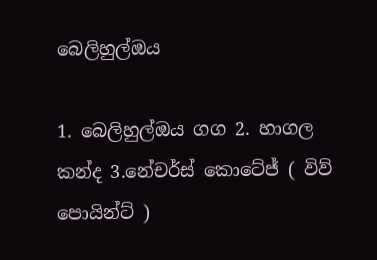බෙලිහුල්ඔය

1. බෙලිහුල්ඔය ගග 2. හාගල කන්ද 3.නේචර්ස් කොටේජ් ( විව් පොයින්ට් )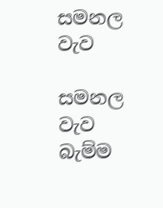සමනල වැව

සමනල වැව බැම්ම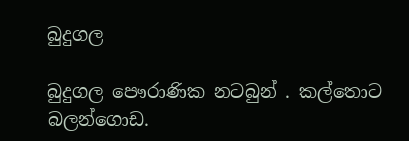බුදුගල

බුදුගල පෞරාණික නටබුන් . කල්තොට බලන්ගොඩ.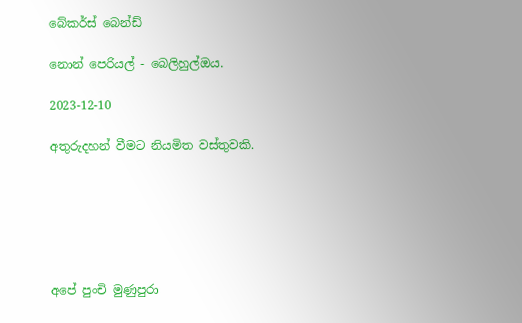බේකර්ස් බෙන්ඩ්

නොන් පෙරියල් - බෙලිහුල්ඔය.

2023-12-10

අතුරුදහන් වීමට නියමිත වස්තුවකි.






අපේ පුංචි මුණුපුරා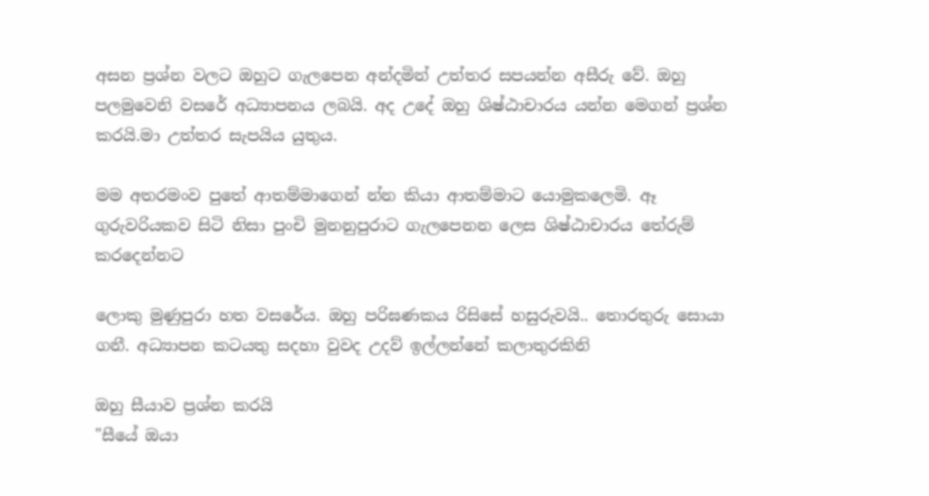අසන ප්‍රශ්න වලට ඔහුට ගැලපෙන අන්දමින් උත්තර සපයන්න අසීරු වේ. ඔහු පලමුවෙනි වසරේ අධ්‍යාපනය ලබයි. අද උදේ ඔහු ශිෂ්ඨාචාරය යන්න ම‍ෙගන් ප්‍රශ්න කරයි.මා උත්තර සැපයිය යුතුය.

මම අතරමංව පුතේ ආතම්මාගෙන් න්න කියා ආතම්මාට යොමුකලෙමි. ඈ ගුරුවරියකව සිටි නිසා පුංචි මුනනුපුරාට ගැලපෙනන ලෙස ශිෂ්ඨාචාරය තේරුම් කරදෙන්නට

ලොකු මුණුපුරා හත වසරේය. ඔහු පරිඝණකය රිසිසේ හසුරුවයි.. තොරතුරු සොයා ගනී. අධ්‍යාපන කටයතු සදහා වුවද උදව් ඉල්ලන්නේ කලාතුරකිනි

ඔහු සීයාව ප්‍රශ්න කරයි
"සීයේ ඔයා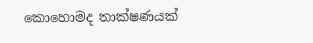කොහොමද තාක්ෂණයක්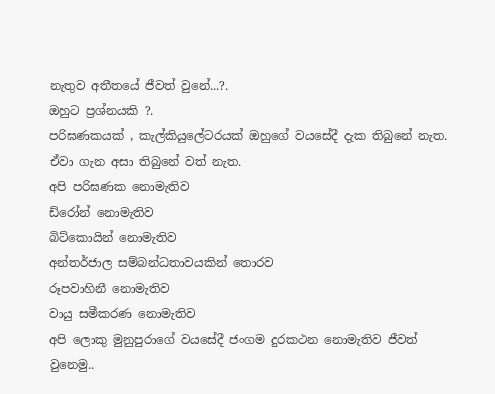නැතුව අතීතයේ ජීවත් වුනේ...?.
ඔහුට ප්‍රශ්නයකි ?.
පරිඝණකයක් , කැල්කියුලේටරයක් ඔහුගේ වයසේදී දැක තිබුනේ නැත. ඒවා ගැන අසා තිබුනේ වත් නැත.
අපි පරිඝණක නොමැතිව
ඩ්රෝන් නොමැතිව
බිට්කොයින් නොමැතිව
අන්තර්ජාල සම්බන්ධතාවයකින් තොරව
රූපවාහිනී නොමැතිව
වායු සමීකරණ නොමැතිව
අපි ලොකු මුනුපුරාගේ වයසේදී ජංගම දුරකථන නොමැතිව ජීවත් වුනෙමු..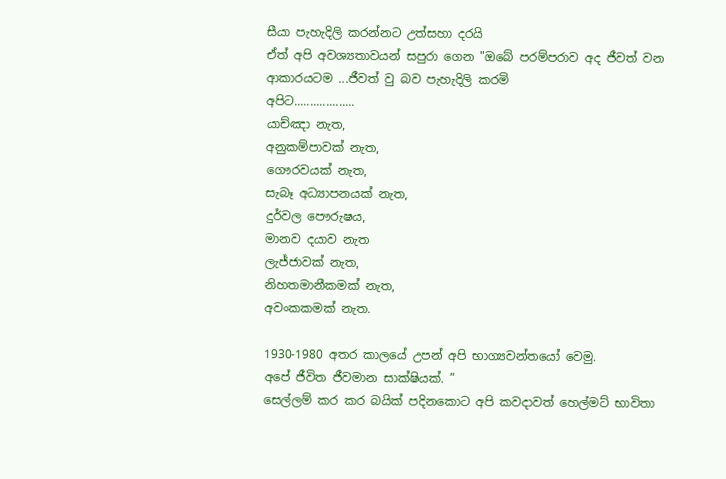සීයා පැහැදිලි කරන්නට උත්සහා දරයි
ඒත් අපි අවශ්‍යතාවයන් සපුරා ගෙන "ඔබේ පරම්පරාව අද ජීවත් වන ආකාරයටම ...ජීවත් වු බව පැහැදිලි කරමි
අපිට...................
යාච්ඤා නැත,
අනුකම්පාවක් නැත,
ගෞරවයක් නැත,
සැබෑ අධ්‍යාපනයක් නැත,
දුර්වල පෞරුෂය,
මානව දයාව නැත
ලැජ්ජාවක් නැත,
නිහතමානීකමක් නැත,
අවංකකමක් නැත.

1930-1980 අතර කාලයේ උපන් අපි භාග්‍යවන්තයෝ වෙමු.
අපේ ජීවිත ජීවමාන සාක්ෂියක්. ”
සෙල්ලම් කර කර බයික් පදිනකොට අපි කවදාවත් හෙල්මට් භාවිතා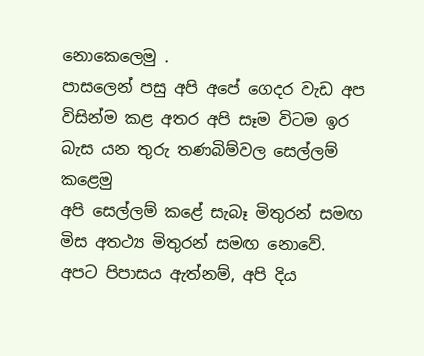නොකෙලෙමු .
පාසලෙන් පසු අපි අපේ ගෙදර වැඩ අප විසින්ම කළ අතර අපි සෑම විටම ඉර බැස යන තුරු තණබිම්වල සෙල්ලම් කළෙමු
අපි සෙල්ලම් කළේ සැබෑ මිතුරන් සමඟ මිස අතථ්‍ය මිතුරන් සමඟ නොවේ.
අපට පිපාසය ඇත්නම්, අපි දිය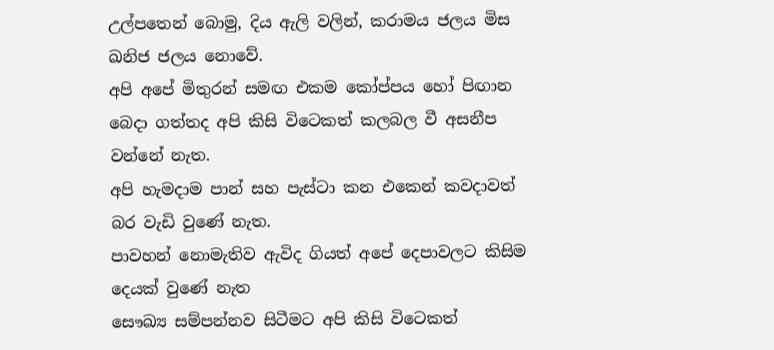උල්පතෙන් බොමු, දිය ඇලි වලින්, කරාමය ජලය මිස ඛනිජ ජලය නොවේ.
අපි අපේ මිතුරන් සමඟ එකම කෝප්පය හෝ පිඟාන බෙදා ගත්තද අපි කිසි විටෙකත් කලබල වී අසනීප වන්නේ නැත.
අපි හැමදාම පාන් සහ පැස්ටා කන එකෙන් කවදාවත් බර වැඩි වුණේ නැත.
පාවහන් නොමැතිව ඇවිද ගියත් අපේ දෙපාවලට කිසිම දෙයක් වුණේ නැත
සෞඛ්‍ය සම්පන්නව සිටීමට අපි කිසි විටෙකත්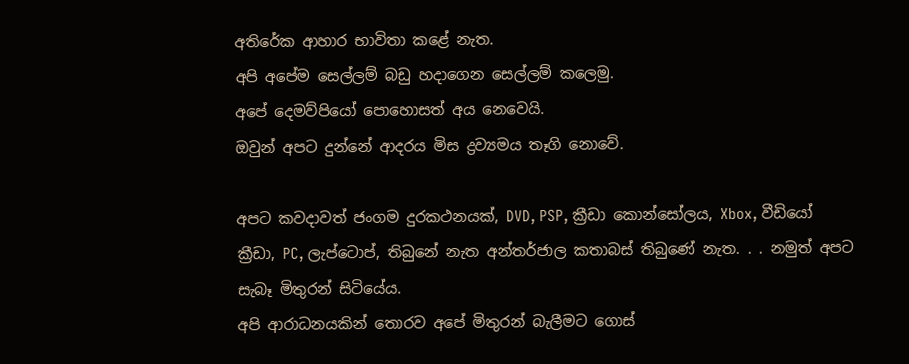අතිරේක ආහාර භාවිතා කළේ නැත.
අපි අපේම සෙල්ලම් බඩු හදාගෙන සෙල්ලම් කලෙමු.
අපේ දෙමව්පියෝ පොහොසත් අය නෙවෙයි.
ඔවුන් අපට දුන්නේ ආදරය මිස ද්‍රව්‍යමය තෑගි නොවේ.

අපට කවදාවත් ජංගම දුරකථනයක්, DVD, PSP, ක්‍රීඩා කොන්සෝලය, Xbox, වීඩියෝ ක්‍රීඩා, PC, ලැප්ටොප්, තිබුනේ නැත අන්තර්ජාල කතාබස් තිබුණේ නැත. . . නමුත් අපට සැබෑ මිතුරන් සිටියේය.
අපි ආරාධනයකින් තොරව අපේ මිතුරන් බැලීමට ගොස්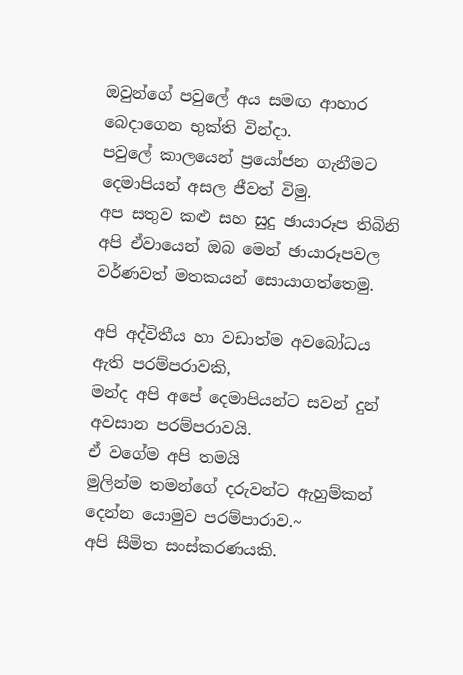ඔවුන්ගේ පවුලේ අය සමඟ ආහාර බෙදාගෙන භුක්ති වින්දා.
පවුලේ කාලයෙන් ප්‍රයෝජන ගැනීමට දෙමාපියන් අසල ජීවත් විමු.
අප සතුව කළු සහ සුදු ඡායාරූප තිබිනි
අපි ඒවායෙන් ඔබ මෙන් ඡායාරූපවල වර්ණවත් මතකයන් සොයාගත්තෙමු.

අපි අද්විතීය හා වඩාත්ම අවබෝධය ඇති පරම්පරාවකි,
මන්ද අපි අපේ දෙමාපියන්ට සවන් දුන් අවසාන පරම්පරාවයි.
ඒ වගේම අපි තමයි
මුලින්ම තමන්ගේ දරුවන්ට ඇහුම්කන් දෙන්න යොමුව පරම්පාරාව.~
අපි සීමිත සංස්කරණයකි.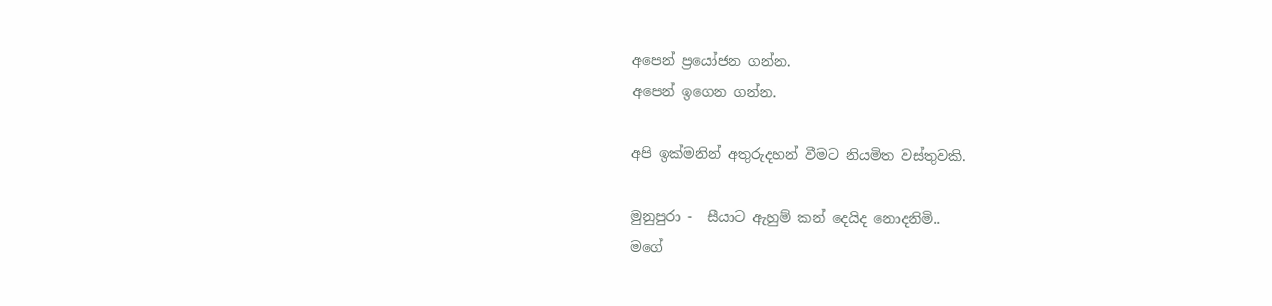අපෙන් ප්‍රයෝජන ගන්න.
අපෙන් ඉගෙන ගන්න.

අපි ඉක්මනින් අතුරුදහන් වීමට නියමිත වස්තුවකි.

මුනුපුරා -  සීයාට ඇහුම් කන් දෙයිද නොදනිමි..
මගේ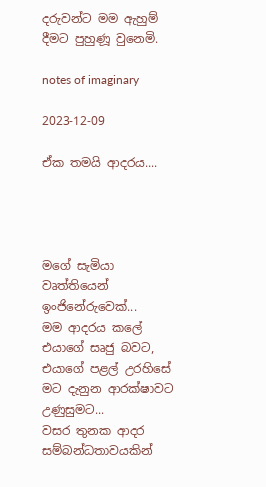දරුවන්ට මම ඇහුම් දීමට පුහුණූ වුනෙමි.

notes of imaginary

2023-12-09

ඒක තමයි ආදරය....




මගේ සැමියා වෘත්තියෙන් ඉංජිනේරුවෙක්...
මම ආදරය කලේ එයාගේ සෘජු බවට, එයාගේ පළල් උරහිසේ මට දැනුන ආරක්ෂාවට උණුසුමට...
වසර තුනක ආදර සම්බන්ධතාවයකින්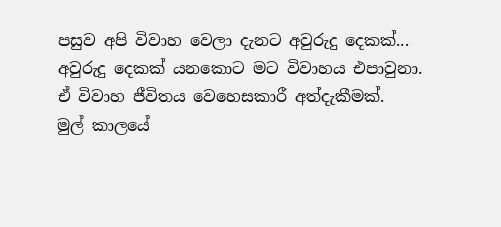පසුව අපි විවාහ වෙලා දැනට අවුරුදු දෙකක්...
අවුරුදු දෙකක් යනකොට මට විවාහය එපාවුනා.
ඒ විවාහ ජීවිතය වෙහෙසකාරී අත්දැකීමක්.
මුල් කාලයේ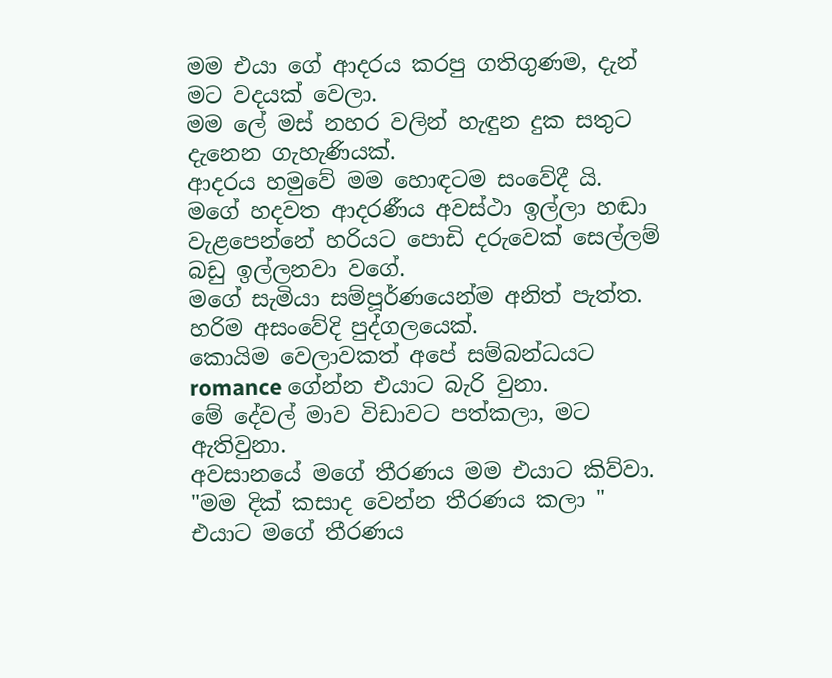මම එයා ගේ ආදරය කරපු ගතිගුණම, දැන් මට වදයක් වෙලා.
මම ලේ මස් නහර වලින් හැඳුන දුක සතුට දැනෙන ගැහැණියක්.
ආදරය හමුවේ මම හොඳටම සංවේදී යි.
මගේ හදවත ආදරණීය අවස්ථා ඉල්ලා හඬා වැළපෙන්නේ හරියට පොඩි දරුවෙක් සෙල්ලම් බඩු ඉල්ලනවා වගේ.
මගේ සැමියා සම්පූර්ණයෙන්ම අනිත් පැත්ත.
හරිම අසංවේදි පුද්ගලයෙක්.
කොයිම වෙලාවකත් අපේ සම්බන්ධයට romance ගේන්න එයාට බැරි වුනා.
මේ දේවල් මාව විඩාවට පත්කලා, මට ඇතිවුනා.
අවසානයේ මගේ තීරණය මම එයාට කිව්වා.
"මම දික් කසාද වෙන්න තීරණය කලා "
එයාට මගේ තීරණය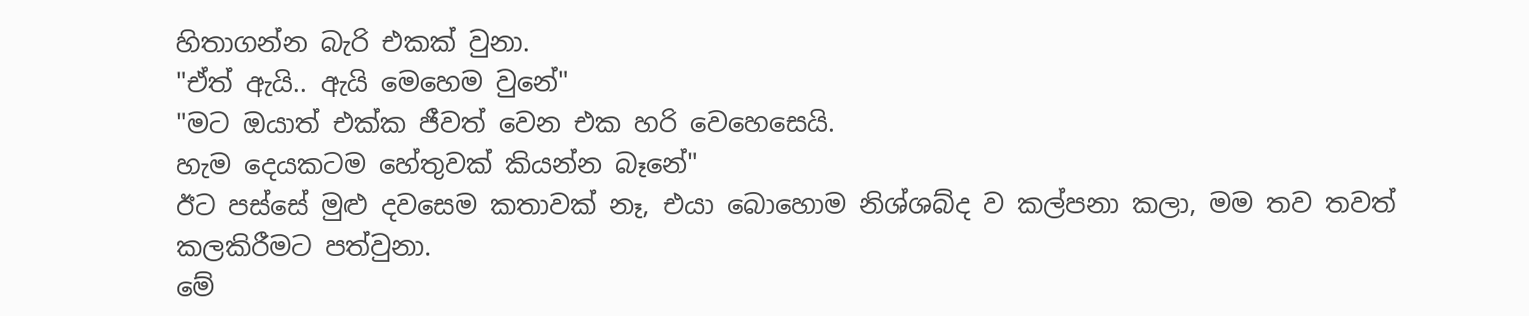හිතාගන්න බැරි එකක් වුනා.
"ඒත් ඇයි.. ඇයි මෙහෙම වුනේ"
"මට ඔයාත් එක්ක ජීවත් වෙන එක හරි වෙහෙසෙයි.
හැම දෙයකටම හේතුවක් කියන්න බෑනේ"
ඊට පස්සේ මුළු දවසෙම කතාවක් නෑ, එයා බොහොම නිශ්ශබ්ද ව කල්පනා කලා, මම තව තවත් කලකිරීමට පත්වුනා.
මේ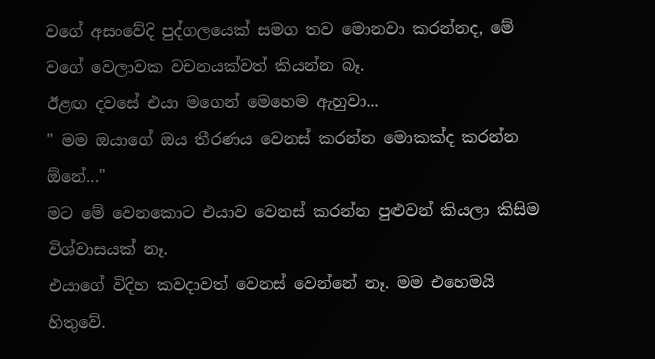වගේ අසංවේදි පුද්ගලයෙක් සමග තව මොනවා කරන්නද, මේ වගේ වෙලාවක වචනයක්වත් කියන්න බෑ.
ඊළඟ දවසේ එයා මගෙන් මෙහෙම ඇහුවා...
" මම ඔයාගේ ඔය තීරණය වෙනස් කරන්න මොකක්ද කරන්න ඕනේ..."
මට මේ වෙනකොට එයාව වෙනස් කරන්න පුළුවන් කියලා කිසිම විශ්වාසයක් නෑ.
එයාගේ විදිහ කවදාවත් වෙනස් වෙන්නේ නෑ. මම එහෙමයි හිතුවේ.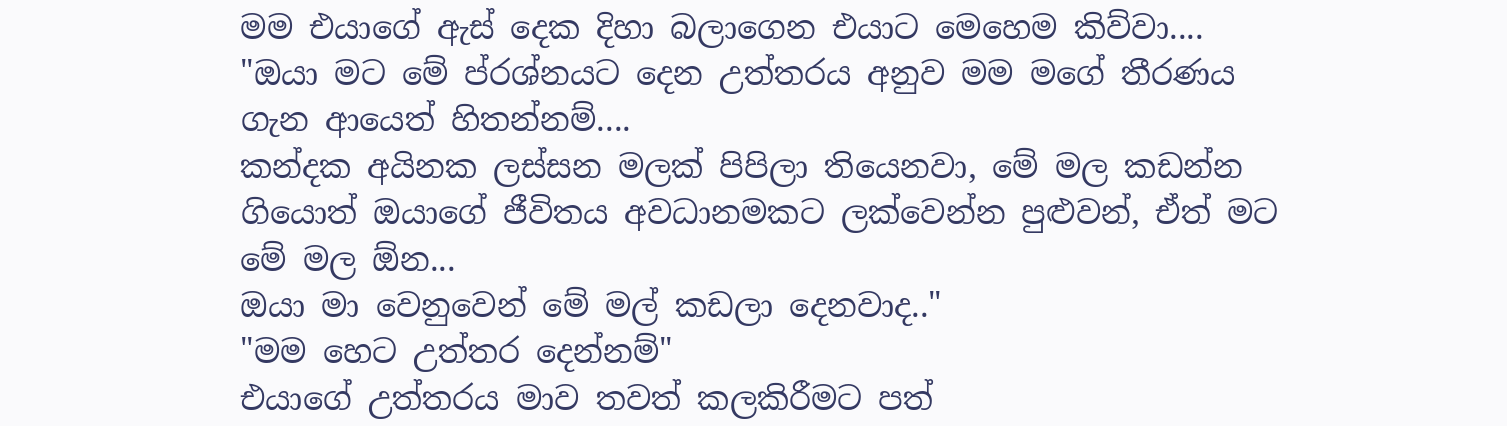මම එයාගේ ඇස් දෙක දිහා බලාගෙන එයාට මෙහෙම කිව්වා....
"ඔයා මට මේ ප්රශ්නයට දෙන උත්තරය අනුව මම මගේ තීරණය ගැන ආයෙත් හිතන්නම්....
කන්දක අයිනක ලස්සන මලක් පිපිලා තියෙනවා, මේ මල කඩන්න ගියොත් ඔයාගේ ජීවිතය අවධානමකට ලක්වෙන්න පුළුවන්, ඒත් මට මේ මල ඕන...
ඔයා මා වෙනුවෙන් මේ මල් කඩලා දෙනවාද.."
"මම හෙට උත්තර දෙන්නම්"
එයාගේ උත්තරය මාව තවත් කලකිරීමට පත්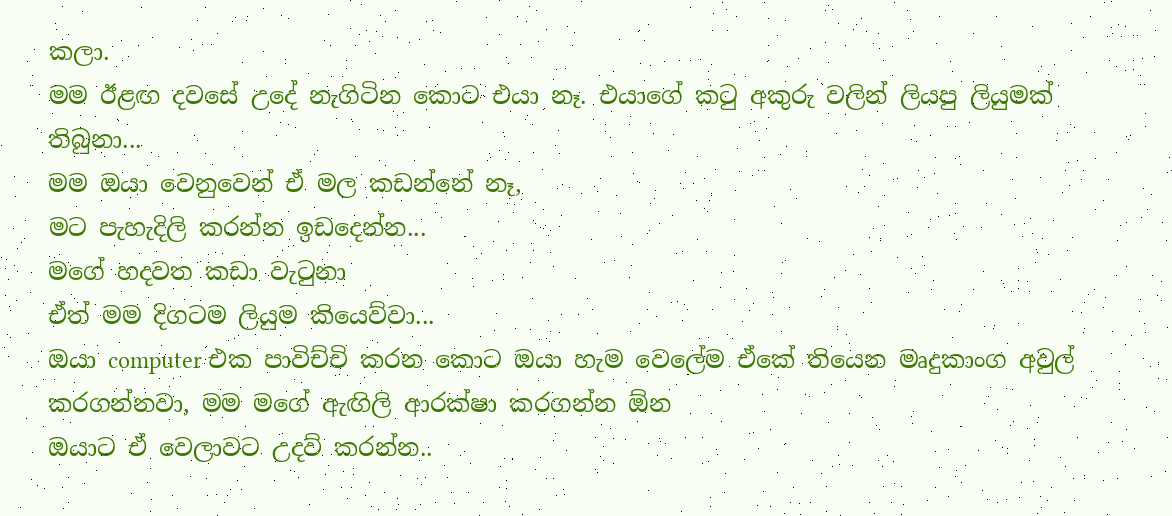කලා.
මම ඊළඟ දවසේ උදේ නැගිටින කොට එයා නෑ. එයාගේ කටු අකුරු වලින් ලියපු ලියුමක් තිබුනා...
මම ඔයා වෙනුවෙන් ඒ මල කඩන්නේ නෑ,
මට පැහැදිලි කරන්න ඉඩදෙන්න...
මගේ හදවත කඩා වැටුනා
ඒත් මම දිගටම ලියුම කියෙව්වා...
ඔයා computer එක පාවිච්චි කරන කොට ඔයා හැම වෙලේම ඒකේ තියෙන මෘදුකාංග අවුල් කරගන්නවා, මම මගේ ඇඟිලි ආරක්ෂා කරගන්න ඕන
ඔයාට ඒ වෙලාවට උදව් කරන්න..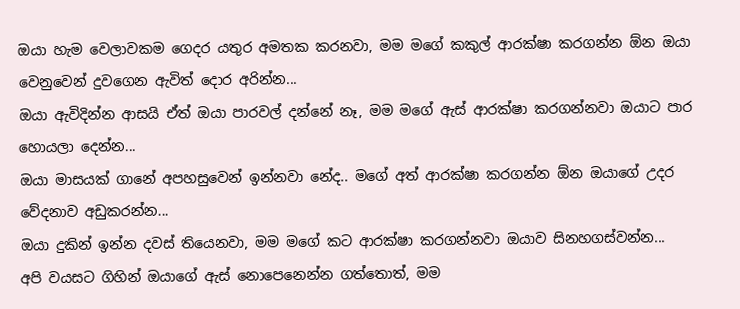ඔයා හැම වෙලාවකම ගෙදර යතුර අමතක කරනවා, මම මගේ කකුල් ආරක්ෂා කරගන්න ඕන ඔයා වෙනුවෙන් දුවගෙන ඇවිත් දොර අරින්න...
ඔයා ඇවිදින්න ආසයි ඒත් ඔයා පාරවල් දන්නේ නෑ, මම මගේ ඇස් ආරක්ෂා කරගන්නවා ඔයාට පාර හොයලා දෙන්න...
ඔයා මාසයක් ගානේ අපහසුවෙන් ඉන්නවා නේද.. මගේ අත් ආරක්ෂා කරගන්න ඕන ඔයාගේ උදර වේදනාව අඩුකරන්න...
ඔයා දුකින් ඉන්න දවස් තියෙනවා, මම මගේ කට ආරක්ෂා කරගන්නවා ඔයාව සිනහගස්වන්න...
අපි වයසට ගිහින් ඔයාගේ ඇස් නොපෙනෙන්න ගත්තොත්, මම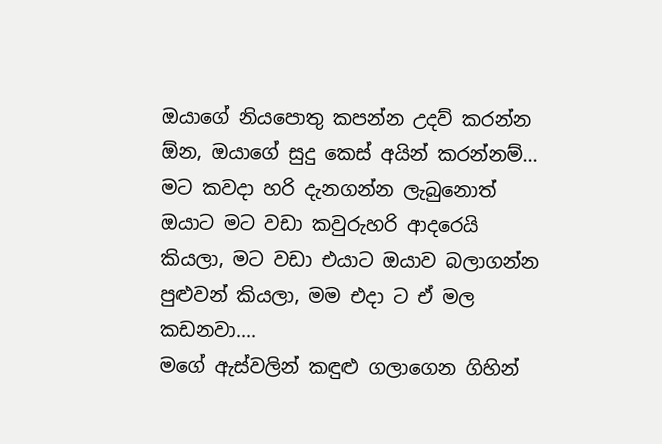ඔයාගේ නියපොතු කපන්න උදව් කරන්න ඕන, ඔයාගේ සුදු කෙස් අයින් කරන්නම්...
මට කවදා හරි දැනගන්න ලැබුනොත් ඔයාට මට වඩා කවුරුහරි ආදරෙයි කියලා, මට වඩා එයාට ඔයාව බලාගන්න පුළුවන් කියලා, මම එදා ට ඒ මල කඩනවා....
මගේ ඇස්වලින් කඳුළු ගලාගෙන ගිහින්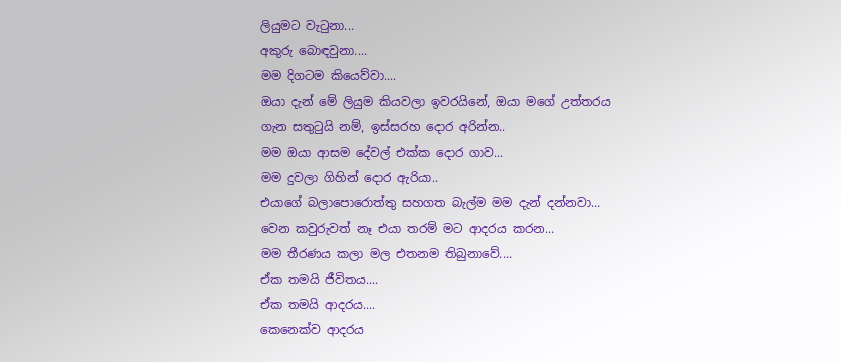ලියුමට වැටුනා...
අකුරු බොඳවුනා....
මම දිගටම කියෙව්වා....
ඔයා දැන් මේ ලියුම කියවලා ඉවරයිනේ, ඔයා මගේ උත්තරය ගැන සතුටුයි නම්, ඉස්සරහ දොර අරින්න..
මම ඔයා ආසම දේවල් එක්ක දොර ගාව...
මම දුවලා ගිහින් දොර ඇරියා..
එයාගේ බලාපොරොත්තු සහගත බැල්ම මම දැන් දන්නවා...
වෙන කවුරුවත් නෑ එයා තරම් මට ආදරය කරන...
මම තීරණය කලා මල එතනම තිබුනාවේ....
ඒක තමයි ජීවිතය....
ඒක තමයි ආදරය....
කෙනෙක්ව ආදරය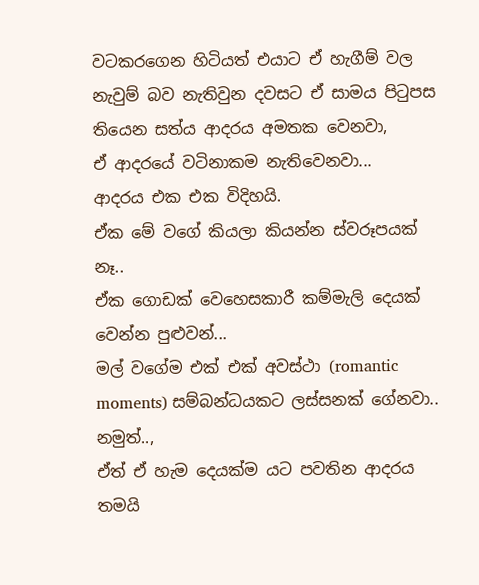වටකරගෙන හිටියත් එයාට ඒ හැගීම් වල නැවුම් බව නැතිවුන දවසට ඒ සාමය පිටුපස තියෙන සත්ය ආදරය අමතක වෙනවා,
ඒ ආදරයේ වටිනාකම නැතිවෙනවා...
ආදරය එක එක විදිහයි.
ඒක මේ වගේ කියලා කියන්න ස්වරූපයක් නෑ..
ඒක ගොඩක් වෙහෙසකාරී කම්මැලි දෙයක් වෙන්න පුළුවන්...
මල් වගේම එක් එක් අවස්ථා (romantic moments) සම්බන්ධයකට ලස්සනක් ගේනවා..
නමුත්..,
ඒත් ඒ හැම දෙයක්ම යට පවතින ආදරය තමයි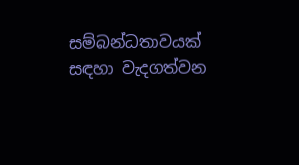සම්බන්ධතාවයක් සඳහා වැදගත්වන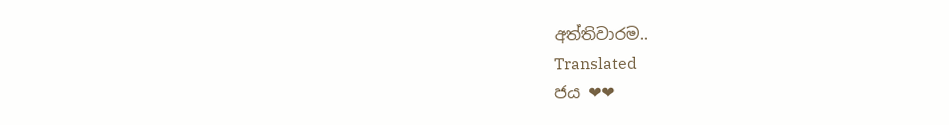අත්තිවාරම..
Translated
ජය ❤❤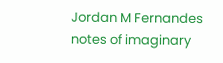Jordan M Fernandes
notes of imaginary